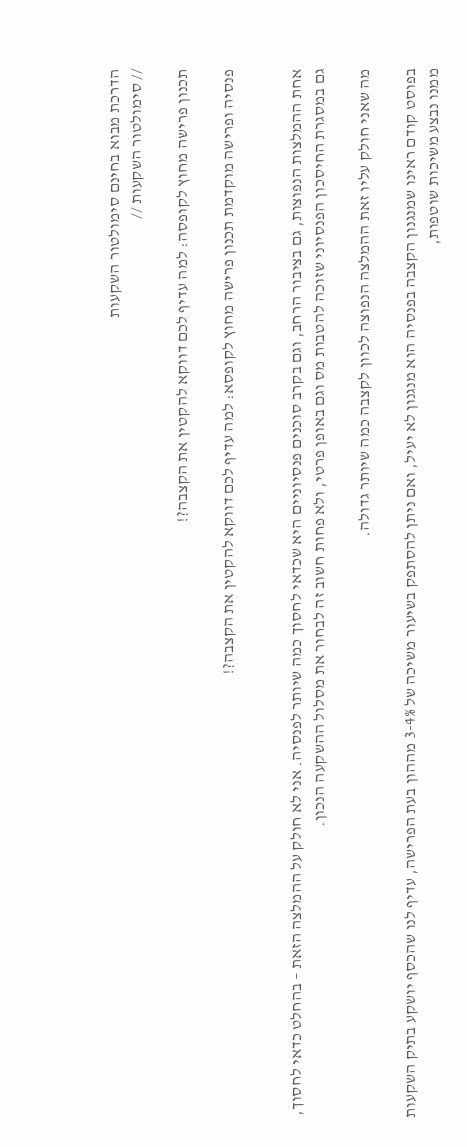הדרכת מבוא בחינם סימולטור השקעות
// סימולטור השקעות //

תכנון פרישה מחוץ לקופסה: למה עדיף לכם דווקא להקטין את הקצבה?!

פנסיה ופרישה מוקדמת תכנון פרישה מחוץ לקופסא: למה עדיף לכם דווקא להקטין את הקצבה?!


אחת ההמלצות הנפוצות, גם בציבור הרחב, וגם בקרב סוכנים פנסיוניים היא שכדאי לחסוך כמה שיותר לפנסיה. אני לא חולק על ההמלצה הזאת – בהחלט כדאי לחסוך, גם במסגרת החיסכון הפנסיוני שזוכה להטבות מס וגם באופן פרטי, ולא פחות חשוב זה לבחור את מסלול ההשקעה הנכון.

מה שאני חולק עליו זאת ההמלצה הנפוצה לכוון לקצבה כמה שיותר גדולה.

בפוסט קודם ראינו שמנגנון הקצבה בפנסיה הוא מנגנון לא יעיל, ואם ניתן להסתפק בשיעור משיכה של 3-4% מההון בעת הפרישה, עדיף לנו שהכסף יושקע בתיק השקעות ממנו נבצע משיכות שוטפות,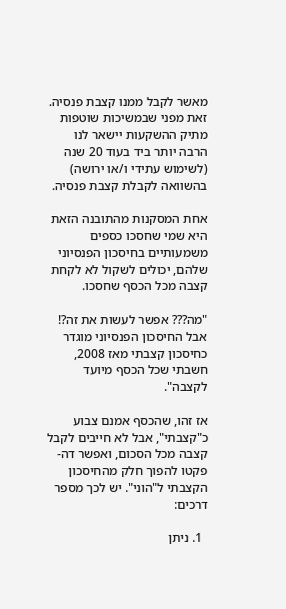מאשר לקבל ממנו קצבת פנסיה. זאת מפני שבמשיכות שוטפות מתיק ההשקעות יישאר לנו הרבה יותר ביד בעוד 20 שנה (לשימוש עתידי ו/או ירושה) בהשוואה לקבלת קצבת פנסיה.

אחת המסקנות מהתובנה הזאת היא שמי שחסכו כספים משמעותיים בחיסכון הפנסיוני שלהם, יכולים לשקול לא לקחת קצבה מכל הכסף שחסכו.

"מה??? אפשר לעשות את זה?! אבל החיסכון הפנסיוני מוגדר כחיסכון קצבתי מאז 2008, חשבתי שכל הכסף מיועד לקצבה".

אז זהו, שהכסף אמנם צבוע כ"קצבתי", אבל לא חייבים לקבל קצבה מכל הסכום, ואפשר דה-פקטו להפוך חלק מהחיסכון הקצבתי ל"הוני". יש לכך מספר דרכים:

  1. ניתן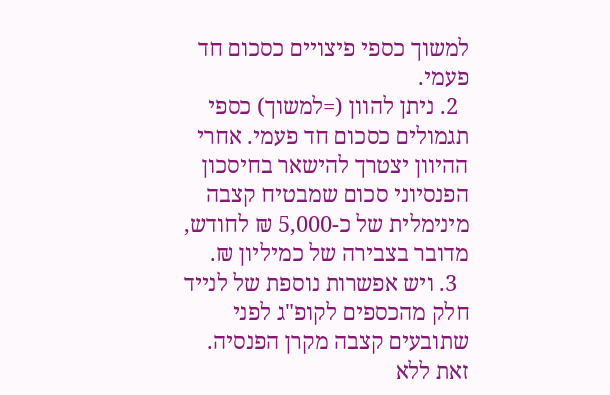למשוך כספי פיצויים כסכום חד פעמי.
  2. ניתן להוון (=למשוך) כספי תגמולים כסכום חד פעמי. אחרי ההיוון יצטרך להישאר בחיסכון הפנסיוני סכום שמבטיח קצבה מינימלית של כ-5,000 ₪ לחודש, מדובר בצבירה של כמיליון ₪.
  3. ויש אפשרות נוספת של לנייד חלק מהכספים לקופ"ג לפני שתובעים קצבה מקרן הפנסיה. זאת ללא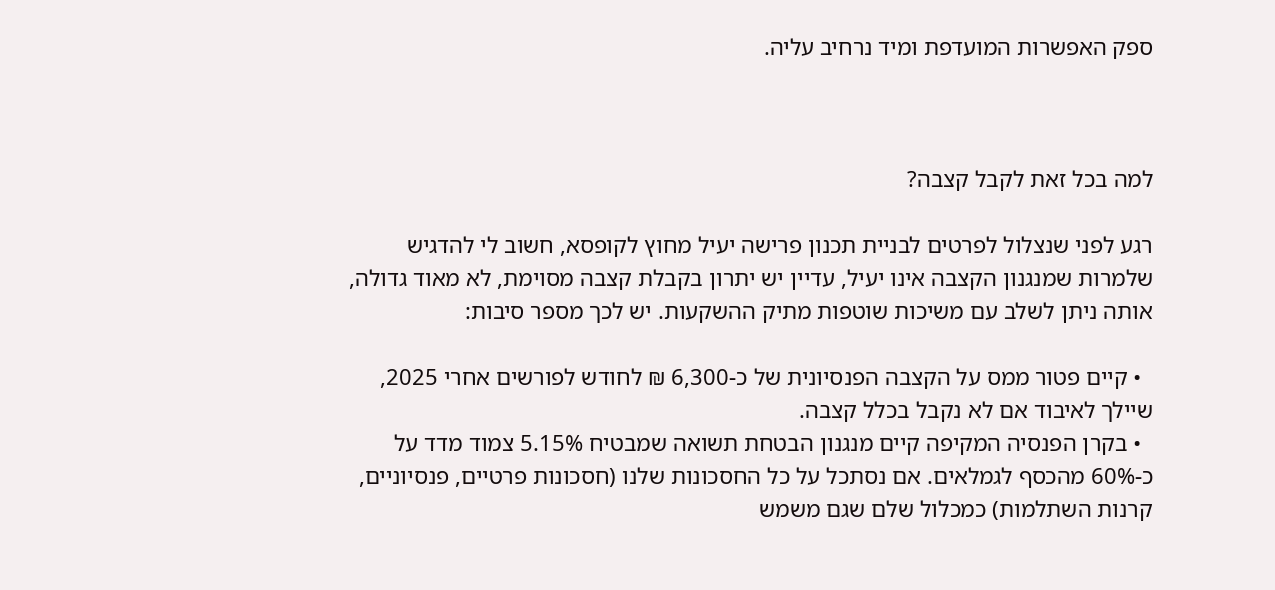ספק האפשרות המועדפת ומיד נרחיב עליה.



למה בכל זאת לקבל קצבה?

רגע לפני שנצלול לפרטים לבניית תכנון פרישה יעיל מחוץ לקופסא, חשוב לי להדגיש שלמרות שמנגנון הקצבה אינו יעיל, עדיין יש יתרון בקבלת קצבה מסוימת, לא מאוד גדולה, אותה ניתן לשלב עם משיכות שוטפות מתיק ההשקעות. יש לכך מספר סיבות:

  • קיים פטור ממס על הקצבה הפנסיונית של כ-6,300 ₪ לחודש לפורשים אחרי 2025, שיילך לאיבוד אם לא נקבל בכלל קצבה.
  • בקרן הפנסיה המקיפה קיים מנגנון הבטחת תשואה שמבטיח 5.15% צמוד מדד על כ-60% מהכסף לגמלאים. אם נסתכל על כל החסכונות שלנו (חסכונות פרטיים, פנסיוניים, קרנות השתלמות) כמכלול שלם שגם משמש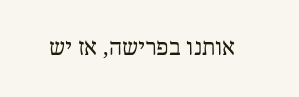אותנו בפרישה, אז יש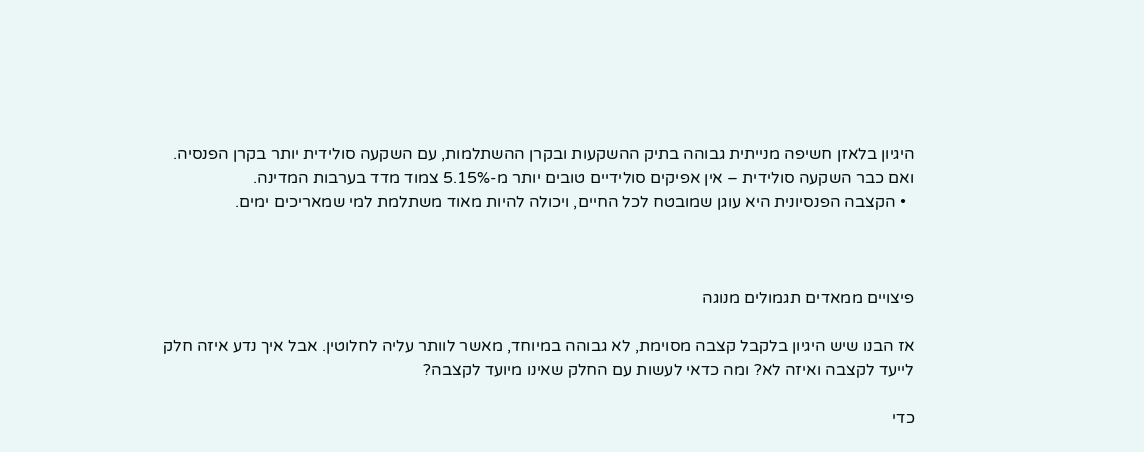היגיון בלאזן חשיפה מנייתית גבוהה בתיק ההשקעות ובקרן ההשתלמות, עם השקעה סולידית יותר בקרן הפנסיה. ואם כבר השקעה סולידית – אין אפיקים סולידיים טובים יותר מ-5.15% צמוד מדד בערבות המדינה.
  • הקצבה הפנסיונית היא עוגן שמובטח לכל החיים, ויכולה להיות מאוד משתלמת למי שמאריכים ימים.



פיצויים ממאדים תגמולים מנוגה

אז הבנו שיש היגיון בלקבל קצבה מסוימת, לא גבוהה במיוחד, מאשר לוותר עליה לחלוטין. אבל איך נדע איזה חלק לייעד לקצבה ואיזה לא? ומה כדאי לעשות עם החלק שאינו מיועד לקצבה?

כדי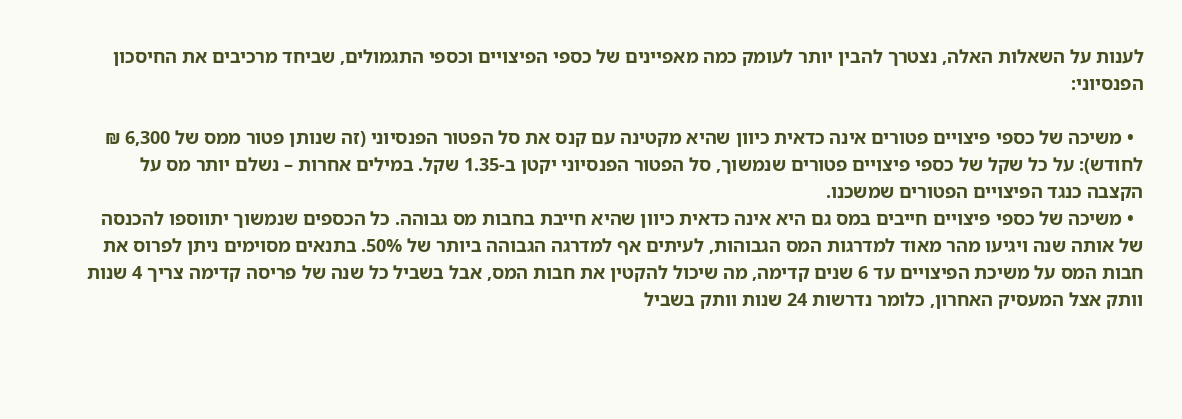לענות על השאלות האלה, נצטרך להבין יותר לעומק כמה מאפיינים של כספי הפיצויים וכספי התגמולים, שביחד מרכיבים את החיסכון הפנסיוני:

  • משיכה של כספי פיצויים פטורים אינה כדאית כיוון שהיא מקטינה עם קנס את סל הפטור הפנסיוני (זה שנותן פטור ממס של 6,300 ₪ לחודש): על כל שקל של כספי פיצויים פטורים שנמשוך, סל הפטור הפנסיוני יקטן ב-1.35 שקל. במילים אחרות – נשלם יותר מס על הקצבה כנגד הפיצויים הפטורים שמשכנו.
  • משיכה של כספי פיצויים חייבים במס גם היא אינה כדאית כיוון שהיא חייבת בחבות מס גבוהה. כל הכספים שנמשוך יתווספו להכנסה של אותה שנה ויגיעו מהר מאוד למדרגות המס הגבוהות, לעיתים אף למדרגה הגבוהה ביותר של 50%. בתנאים מסוימים ניתן לפרוס את חבות המס על משיכת הפיצויים עד 6 שנים קדימה, מה שיכול להקטין את חבות המס, אבל בשביל כל שנה של פריסה קדימה צריך 4 שנות וותק אצל המעסיק האחרון, כלומר נדרשות 24 שנות וותק בשביל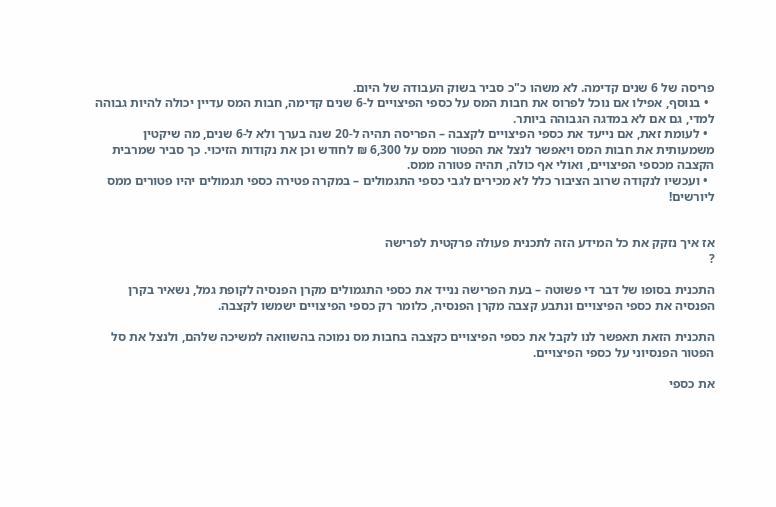פריסה של 6 שנים קדימה. לא משהו כ"כ סביר בשוק העבודה של היום.
  • בנוסף, אפילו אם נוכל לפרוס את חבות המס על כספי הפיצויים ל-6 שנים קדימה, חבות המס עדיין יכולה להיות גבוהה למדי, גם אם לא במדגה הגבוהה ביותר.
  • לעומת זאת, אם נייעד את כספי הפיצויים לקצבה – הפריסה תהיה ל-20 שנה בערך ולא ל-6 שנים, מה שיקטין משמעותית את חבות המס ויאפשר לנצל את הפטור ממס על 6,300 ₪ לחודש וכן את נקודות הזיכוי. כך סביר שמרבית הקצבה מכספי הפיצויים, ואולי אף כולה, תהיה פטורה ממס.
  • ועכשיו לנקודה שרוב הציבור כלל לא מכירים לגבי כספי התגמולים – במקרה פטירה כספי תגמולים יהיו פטורים ממס ליורשים!


אז איך נזקק את כל המידע הזה לתכנית פעולה פרקטית לפרישה
?

התכנית בסופו של דבר די פשוטה – בעת הפרישה ננייד את כספי התגמולים מקרן הפנסיה לקופת גמל, נשאיר בקרן הפנסיה את כספי הפיצויים ונתבע קצבה מקרן הפנסיה, כלומר רק כספי הפיצויים ישמשו לקצבה.

התכנית הזאת תאפשר לנו לקבל את כספי הפיצויים כקצבה בחבות מס נמוכה בהשוואה למשיכה שלהם, ולנצל את סל הפטור הפנסיוני על כספי הפיצויים.

את כספי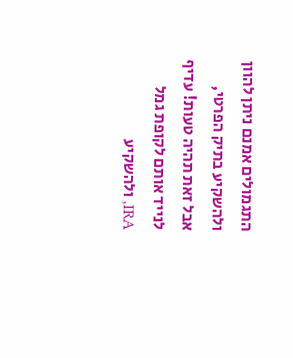התגמולים אמנם ניתן להוון ולהשקיע בתיק הפרטי, אבל זאת תהיה טעות! עדיף לנייד אותם לקופת גמל IRA, ולהשקיע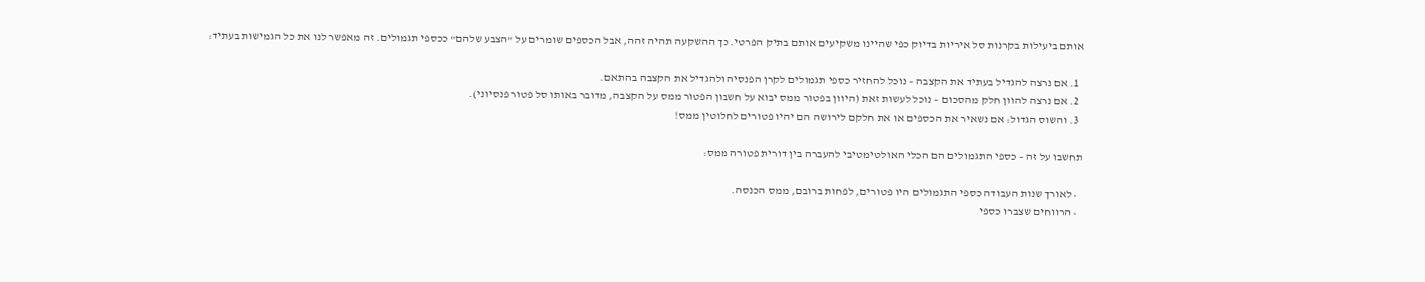אותם ביעילות בקרנות סל איריות בדיוק כפי שהיינו משקיעים אותם בתיק הפרטי. כך ההשקעה תהיה זהה, אבל הכספים שומרים על "הצבע שלהם" ככספי תגמולים. זה מאפשר לנו את כל הגמישות בעתיד:

  1. אם נרצה להגדיל בעתיד את הקצבה – נוכל להחזיר כספי תגמולים לקרן הפנסיה ולהגדיל את הקצבה בהתאם.
  2. אם נרצה להוון חלק מהסכום – נוכל לעשות זאת (היוון בפטור ממס יבוא על חשבון הפטור ממס על הקצבה, מדובר באותו סל פטור פנסיוני).
  3. והשוס הגדול: אם נשאיר את הכספים או את חלקם לירושה הם יהיו פטורים לחלוטין ממס!

תחשבו על זה – כספי התגמולים הם הכלי האולטימטיבי להעברה בין דורית פטורה ממס:

  • לאורך שנות העבודה כספי התגמולים היו פטורים, לפחות ברובם, ממס הכנסה.
  • הרווחים שצברו כספי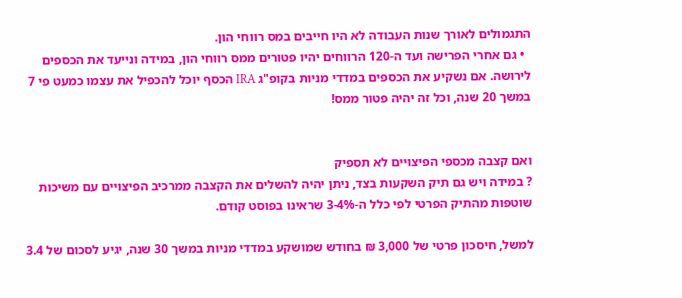התגמולים לאורך שנות העבודה לא היו חייבים במס רווחי הון.
  • גם אחרי הפרישה ועד ה-120 הרווחים יהיו פטורים ממס רווחי הון, במידה ונייעד את הכספים לירושה. אם נשקיע את הכספים במדדי מניות בקופ"ג IRA הכסף יוכל להכפיל את עצמו כמעט פי 7 במשך 20 שנה, וכל זה יהיה פטור ממס!


ואם קצבה מכספי הפיצויים לא תספיק
? במידה ויש גם תיק השקעות בצד, ניתן יהיה להשלים את הקצבה ממרכיב הפיצויים עם משיכות שוטפות מהתיק הפרטי לפי כלל ה-3-4% שראינו בפוסט קודם.

למשל, חיסכון פרטי של 3,000 ₪ בחודש שמושקע במדדי מניות במשך 30 שנה, יגיע לסכום של 3.4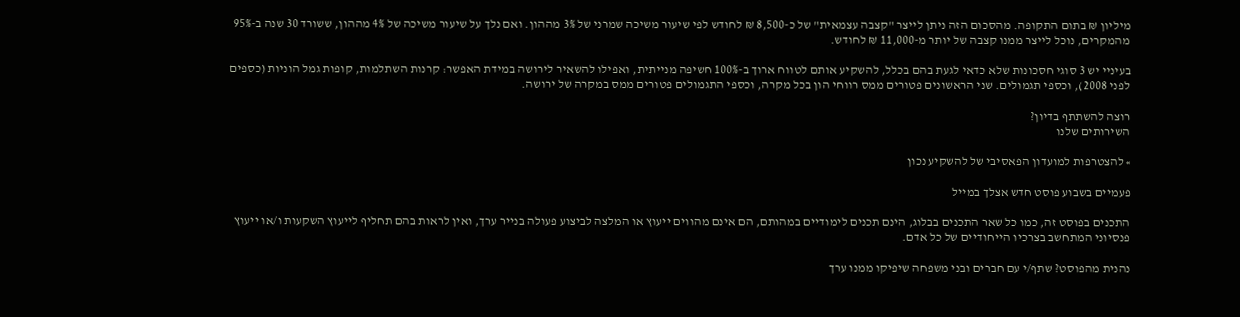מיליון ₪ בתום התקופה. מהסכום הזה ניתן לייצר "קצבה עצמאית" של כ-8,500 ₪ לחודש לפי שיעור משיכה שמרני של 3% מההון. ואם נלך על שיעור משיכה של 4% מההון, ששורד 30 שנה ב-95% מהמקרים, נוכל לייצר ממנו קצבה של יותר מ-11,000 ₪ לחודש.

בעיניי יש 3 סוגי חסכונות שלא כדאי לגעת בהם בכלל, להשקיע אותם לטווח ארוך ב-100% חשיפה מנייתית, ואפילו להשאיר לירושה במידת האפשר: קרנות השתלמות, קופות גמל הוניות (כספים לפני 2008), וכספי תגמולים. שני הראשונים פטורים ממס רווחי הון בכל מקרה, וכספי התגמולים פטורים ממס במקרה של ירושה.

רוצה להשתתף בדיון?
השירותים שלנו

» להצטרפות למועדון הפאסיבי של להשקיע נכון

פעמיים בשבוע פוסט חדש אצלך במייל

התכנים בפוסט זה, כמו כל שאר התכנים בבלוג, הינם תכנים לימודיים במהותם, הם אינם מהווים ייעוץ או המלצה לביצוע פעולה בנייר ערך, ואין לראות בהם תחליף לייעוץ השקעות ו/או ייעוץ פנסיוני המתחשב בצרכיו הייחודיים של כל אדם.

נהנית מהפוסט? שתף/י עם חברים ובני משפחה שיפיקו ממנו ערך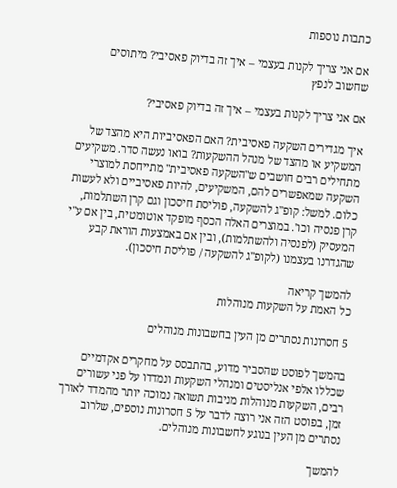כתבות נוספות

אם אני צריך לקנות בעצמי – איך זה בדיוק פאסיבי? מיתוסים שחשוב לנפץ

אם אני צריך לקנות בעצמי – איך זה בדיוק פאסיבי?

איך מגדירים השקעה פאסיבית? האם הפאסיביות היא מהצד של המשקיע או מהצד של מנהל ההשקעות? בואו נעשה סדר. משקיעים מתחילים רבים חושבים ש"השקעה פאסיבית" מתייחסת למוצרי השקעה שמאפשרים להם, המשקיעים, להיות פאסיביים ולא לעשות כלום. למשל: קופ"ג להשקעה, פוליסת חיסכון וגם קרן השתלמות, קרן פנסיה וכו'. במוצרים האלה הכסף מופקד אוטומטית, בין אם ע"י המעסיק (לפנסיה ולהשתלמות), ובין אם באמצעות הוראת קבע שהגדרנו בעצמנו (לקופ"ג להשקעה / פוליסת חיסכון).

להמשך קריאה
כל האמת על השקעות מנוהלות

5 חסרונות נסתרים מן העין בחשבונות מנוהלים

בהמשך לפוסט שהסביר מדוע, בהתבסס על מחקרים אקדמיים שכללו אלפי אנליסטים ומנהלי השקעות ונמדדו על פני עשורים רבים, השקעות מנוהלות מניבות תשואה נמוכה יותר מהמדד לאורך זמן, בפוסט הזה אני רוצה לדבר על 5 חסרונות נוספים, שלרוב נסתרים מן העין בנוגע לחשבונות מנוהלים.

להמשך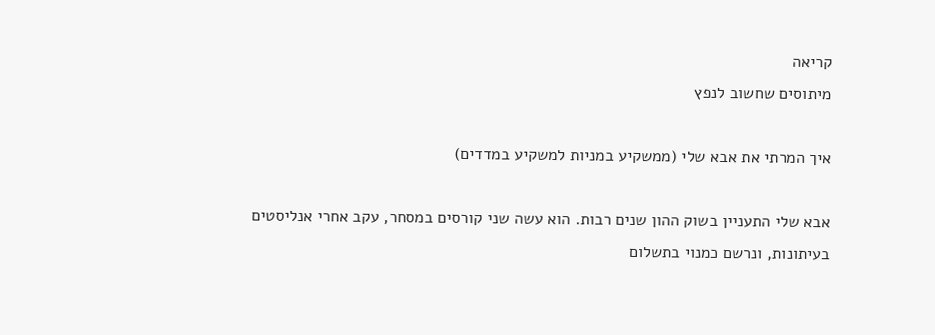קריאה
מיתוסים שחשוב לנפץ

איך המרתי את אבא שלי (ממשקיע במניות למשקיע במדדים)

אבא שלי התעניין בשוק ההון שנים רבות. הוא עשה שני קורסים במסחר, עקב אחרי אנליסטים בעיתונות, ונרשם כמנוי בתשלום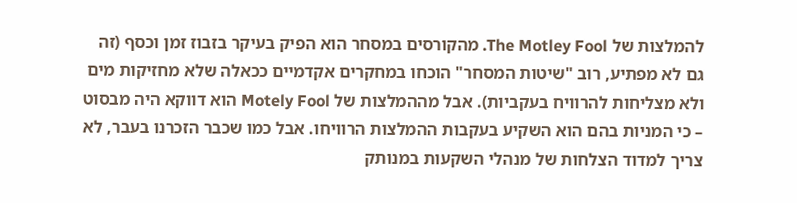להמלצות של The Motley Fool. מהקורסים במסחר הוא הפיק בעיקר בזבוז זמן וכסף (זה גם לא מפתיע, רוב "שיטות המסחר" הוכחו במחקרים אקדמיים ככאלה שלא מחזיקות מים ולא מצליחות להרוויח בעקביות). אבל מההמלצות של Motely Fool הוא דווקא היה מבסוט – כי המניות בהם הוא השקיע בעקבות ההמלצות הרוויחו. אבל כמו שכבר הזכרנו בעבר, לא צריך למדוד הצלחות של מנהלי השקעות במנותק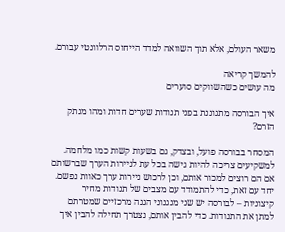משאר העולם, אלא תוך השוואה למדד הייחוס הרלוונטי עבורם.

להמשך קריאה
מה עושים כשהשווקים סוערים

איך הבורסה מתגוננת בפני תנודות שערים חדות ומהו מנתק הזרם?

המסחר בבורסה פועל, ובצדק, גם בשעות קשות כמו מלחמה. למשקיעים צריכה להיות גישה בכל עת לניירות הערך שברשותם אם הם רוצים למכור אותם, וכן לרכוש ניירות ערך כאוות נפשם. יחד עם זאת, כדי להתמודד עם מצבים של תנודות מחיר קיצוניות – לבורסה יש שני מנגנוני הגנה מרכזיים שמטרתם למתן את התנודות. כדי להבין אותם, נצטרך תחילה להבין איך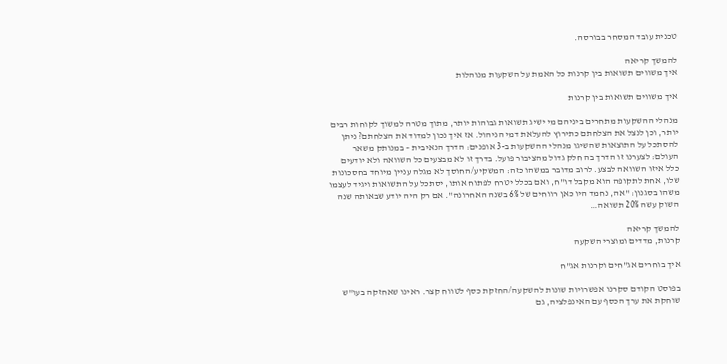טכנית עובד המסחר בבורסה.

להמשך קריאה
איך משווים תשואות בין קרנות כל האמת על השקעות מנוהלות

איך משווים תשואות בין קרנות

מנהלי ההשקעות מתחרים ביניהם מי ישיג תשואות גבוהות יותר, מתוך מטרה למשוך לקוחות רבים יותר, וכן לנצל את הצלחתם כתירוץ להעלאת דמי הניהול. אז איך נכון למדוד את הצלחתם? ניתן להסתכל על התוצאות שהשיגו מנהלי ההשקעות ב-3 אופנים: הדרך הנאיבית – במנותק משאר העולם: לצערנו זו הדרך בה חלק גדול מהציבור פועל. בדרך זו לא מבצעים כל השוואה ולא יודעים כלל איזו השוואה לבצע. לרוב מדובר במשהו כזה: המשקיע/החוסך לא מגלה עניין מיוחד בחסכונות שלו, אחת לתקופה הוא מקבל דו"ח, ואם בכלל יטרח לפתוח אותו, יסתכל על התשואות ויגיד לעצמו משהו בסגנון: "אה, נחמד היו כאן רווחים של 6% בשנה האחרונה". אם רק היה יודע שבאותה שנה השוק עשה 20% תשואה…

להמשך קריאה
קרנות, מדדים ומוצרי השקעה

איך בוחרים אג"חים וקרנות אג"ח

בפוסט הקודם סקרנו אפשרויות שונות להשקעה/החזקת כסף לטווח קצר. ראינו שאחזקה בעו"ש שוחקת את ערך הכסף עם האינפלציה, גם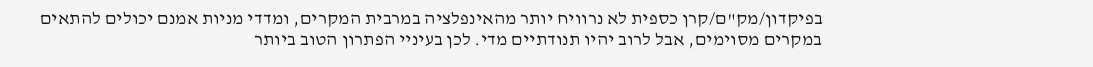בפיקדון/מק"ם/קרן כספית לא נרוויח יותר מהאינפלציה במרבית המקרים, ומדדי מניות אמנם יכולים להתאים במקרים מסוימים, אבל לרוב יהיו תנודתיים מדי. לכן בעיניי הפתרון הטוב ביותר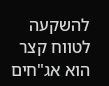להשקעה לטווח קצר הוא אג"חים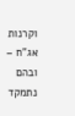וקרנות אג"ח – ובהם נתמקד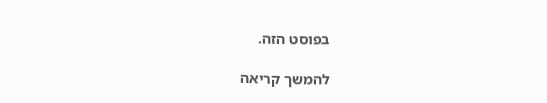בפוסט הזה.

להמשך קריאה